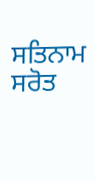ਸਤਿਨਾਮ ਸਰੋਤ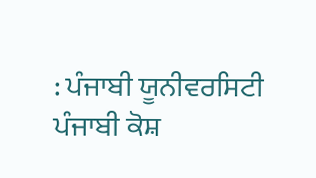: ਪੰਜਾਬੀ ਯੂਨੀਵਰਸਿਟੀ ਪੰਜਾਬੀ ਕੋਸ਼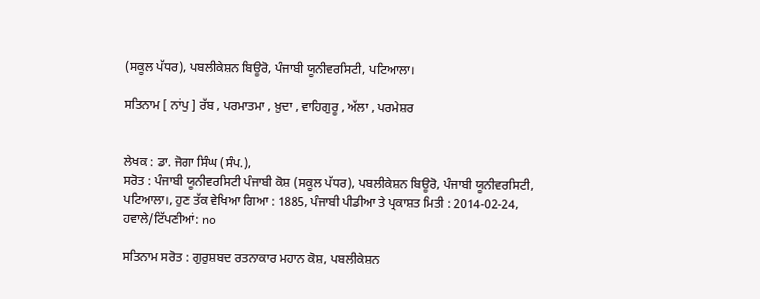(ਸਕੂਲ ਪੱਧਰ), ਪਬਲੀਕੇਸ਼ਨ ਬਿਊਰੋ, ਪੰਜਾਬੀ ਯੂਨੀਵਰਸਿਟੀ, ਪਟਿਆਲਾ।

ਸਤਿਨਾਮ [ ਨਾਂਪੁ ] ਰੱਬ , ਪਰਮਾਤਮਾ , ਖ਼ੁਦਾ , ਵਾਹਿਗੁਰੂ , ਅੱਲਾ , ਪਰਮੇਸ਼ਰ


ਲੇਖਕ : ਡਾ. ਜੋਗਾ ਸਿੰਘ (ਸੰਪ.),
ਸਰੋਤ : ਪੰਜਾਬੀ ਯੂਨੀਵਰਸਿਟੀ ਪੰਜਾਬੀ ਕੋਸ਼ (ਸਕੂਲ ਪੱਧਰ), ਪਬਲੀਕੇਸ਼ਨ ਬਿਊਰੋ, ਪੰਜਾਬੀ ਯੂਨੀਵਰਸਿਟੀ, ਪਟਿਆਲਾ।, ਹੁਣ ਤੱਕ ਵੇਖਿਆ ਗਿਆ : 1885, ਪੰਜਾਬੀ ਪੀਡੀਆ ਤੇ ਪ੍ਰਕਾਸ਼ਤ ਮਿਤੀ : 2014-02-24, ਹਵਾਲੇ/ਟਿੱਪਣੀਆਂ: no

ਸਤਿਨਾਮ ਸਰੋਤ : ਗੁਰੁਸ਼ਬਦ ਰਤਨਾਕਾਰ ਮਹਾਨ ਕੋਸ਼, ਪਬਲੀਕੇਸ਼ਨ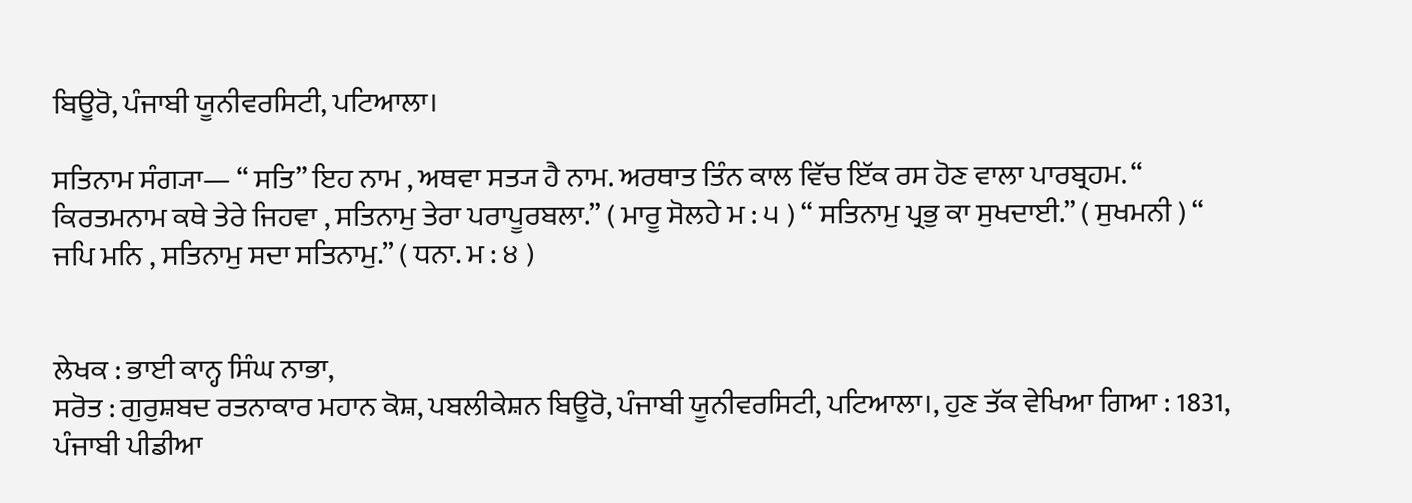ਬਿਊਰੋ, ਪੰਜਾਬੀ ਯੂਨੀਵਰਸਿਟੀ, ਪਟਿਆਲਾ।

ਸਤਿਨਾਮ ਸੰਗ੍ਯਾ— “ ਸਤਿ” ਇਹ ਨਾਮ , ਅਥਵਾ ਸਤ੍ਯ ਹੈ ਨਾਮ. ਅਰਥਾਤ ਤਿੰਨ ਕਾਲ ਵਿੱਚ ਇੱਕ ਰਸ ਹੋਣ ਵਾਲਾ ਪਾਰਬ੍ਰਹਮ. “ ਕਿਰਤਮਨਾਮ ਕਥੇ ਤੇਰੇ ਜਿਹਵਾ , ਸਤਿਨਾਮੁ ਤੇਰਾ ਪਰਾਪੂਰਬਲਾ.” ( ਮਾਰੂ ਸੋਲਹੇ ਮ : ੫ ) “ ਸਤਿਨਾਮੁ ਪ੍ਰਭੁ ਕਾ ਸੁਖਦਾਈ.” ( ਸੁਖਮਨੀ ) “ ਜਪਿ ਮਨਿ , ਸਤਿਨਾਮੁ ਸਦਾ ਸਤਿਨਾਮੁ.” ( ਧਨਾ. ਮ : ੪ )


ਲੇਖਕ : ਭਾਈ ਕਾਨ੍ਹ ਸਿੰਘ ਨਾਭਾ,
ਸਰੋਤ : ਗੁਰੁਸ਼ਬਦ ਰਤਨਾਕਾਰ ਮਹਾਨ ਕੋਸ਼, ਪਬਲੀਕੇਸ਼ਨ ਬਿਊਰੋ, ਪੰਜਾਬੀ ਯੂਨੀਵਰਸਿਟੀ, ਪਟਿਆਲਾ।, ਹੁਣ ਤੱਕ ਵੇਖਿਆ ਗਿਆ : 1831, ਪੰਜਾਬੀ ਪੀਡੀਆ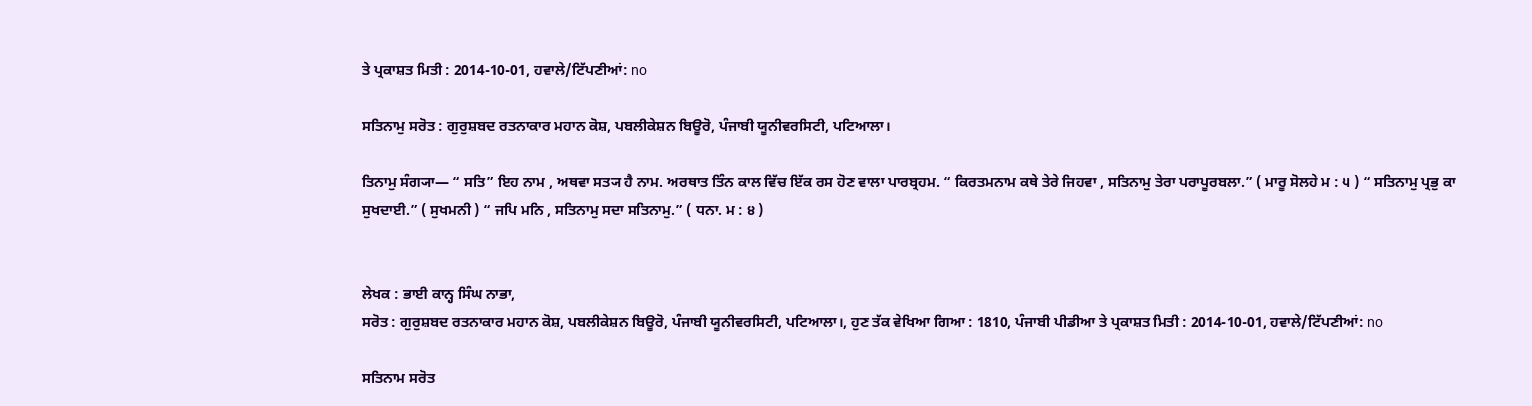ਤੇ ਪ੍ਰਕਾਸ਼ਤ ਮਿਤੀ : 2014-10-01, ਹਵਾਲੇ/ਟਿੱਪਣੀਆਂ: no

ਸਤਿਨਾਮੁ ਸਰੋਤ : ਗੁਰੁਸ਼ਬਦ ਰਤਨਾਕਾਰ ਮਹਾਨ ਕੋਸ਼, ਪਬਲੀਕੇਸ਼ਨ ਬਿਊਰੋ, ਪੰਜਾਬੀ ਯੂਨੀਵਰਸਿਟੀ, ਪਟਿਆਲਾ।

ਤਿਨਾਮੁ ਸੰਗ੍ਯਾ— “ ਸਤਿ” ਇਹ ਨਾਮ , ਅਥਵਾ ਸਤ੍ਯ ਹੈ ਨਾਮ. ਅਰਥਾਤ ਤਿੰਨ ਕਾਲ ਵਿੱਚ ਇੱਕ ਰਸ ਹੋਣ ਵਾਲਾ ਪਾਰਬ੍ਰਹਮ. “ ਕਿਰਤਮਨਾਮ ਕਥੇ ਤੇਰੇ ਜਿਹਵਾ , ਸਤਿਨਾਮੁ ਤੇਰਾ ਪਰਾਪੂਰਬਲਾ.” ( ਮਾਰੂ ਸੋਲਹੇ ਮ : ੫ ) “ ਸਤਿਨਾਮੁ ਪ੍ਰਭੁ ਕਾ ਸੁਖਦਾਈ.” ( ਸੁਖਮਨੀ ) “ ਜਪਿ ਮਨਿ , ਸਤਿਨਾਮੁ ਸਦਾ ਸਤਿਨਾਮੁ.” ( ਧਨਾ. ਮ : ੪ )


ਲੇਖਕ : ਭਾਈ ਕਾਨ੍ਹ ਸਿੰਘ ਨਾਭਾ,
ਸਰੋਤ : ਗੁਰੁਸ਼ਬਦ ਰਤਨਾਕਾਰ ਮਹਾਨ ਕੋਸ਼, ਪਬਲੀਕੇਸ਼ਨ ਬਿਊਰੋ, ਪੰਜਾਬੀ ਯੂਨੀਵਰਸਿਟੀ, ਪਟਿਆਲਾ।, ਹੁਣ ਤੱਕ ਵੇਖਿਆ ਗਿਆ : 1810, ਪੰਜਾਬੀ ਪੀਡੀਆ ਤੇ ਪ੍ਰਕਾਸ਼ਤ ਮਿਤੀ : 2014-10-01, ਹਵਾਲੇ/ਟਿੱਪਣੀਆਂ: no

ਸਤਿਨਾਮ ਸਰੋਤ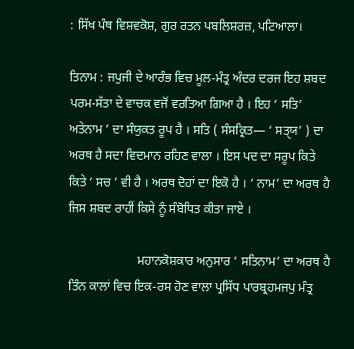: ਸਿੱਖ ਪੰਥ ਵਿਸ਼ਵਕੋਸ਼, ਗੁਰ ਰਤਨ ਪਬਲਿਸ਼ਰਜ਼, ਪਟਿਆਲਾ।

ਤਿਨਾਮ : ਜਪੁਜੀ ਦੇ ਆਰੰਭ ਵਿਚ ਮੂਲ-ਮੰਤ੍ਰ ਅੰਦਰ ਦਰਜ ਇਹ ਸ਼ਬਦ ਪਰਮ-ਸੱਤਾ ਦੇ ਵਾਚਕ ਵਜੋਂ ਵਰਤਿਆ ਗਿਆ ਹੈ । ਇਹ ‘ ਸਤਿ’ ਅਤੇਨਾਮ ’ ਦਾ ਸੰਯੁਕਤ ਰੂਪ ਹੈ । ਸਤਿ ( ਸੰਸਕ੍ਰਿਤ— ‘ ਸਤੑਯ’ ) ਦਾ ਅਰਥ ਹੈ ਸਦਾ ਵਿਦਮਾਨ ਰਹਿਣ ਵਾਲਾ । ਇਸ ਪਦ ਦਾ ਸਰੂਪ ਕਿਤੇ ਕਿਤੇ ‘ ਸਚ ’ ਵੀ ਹੈ । ਅਰਥ ਦੋਹਾਂ ਦਾ ਇਕੋ ਹੈ । ‘ ਨਾਮ’ ਦਾ ਅਰਥ ਹੈ ਜਿਸ ਸ਼ਬਦ ਰਾਹੀਂ ਕਿਸੇ ਨੂੰ ਸੰਬੋਧਿਤ ਕੀਤਾ ਜਾਏ ।

                      ਮਹਾਨਕੋਸ਼ਕਾਰ ਅਨੁਸਾਰ ‘ ਸਤਿਨਾਮ’ ਦਾ ਅਰਥ ਹੈ ਤਿੰਨ ਕਾਲਾਂ ਵਿਚ ਇਕ-ਰਸ ਹੋਣ ਵਾਲਾ ਪ੍ਰਸਿੱਧ ਪਾਰਬ੍ਰਹਮਜਪੁ ਮੰਤ੍ਰ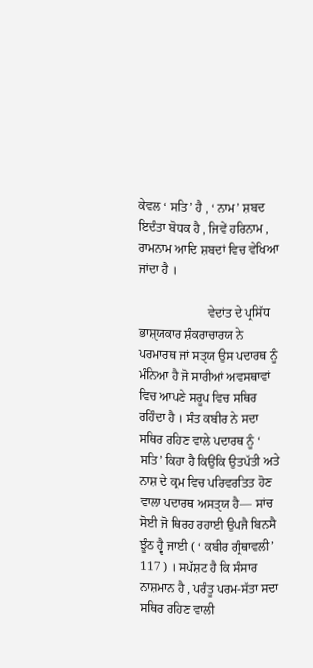ਕੇਵਲ ‘ ਸਤਿ’ ਹੈ , ‘ ਨਾਮ’ ਸ਼ਬਦ ਇਦੰਤਾ ਬੋਧਕ ਹੈ , ਜਿਵੇਂ ਹਰਿਨਾਮ , ਰਾਮਨਾਮ ਆਦਿ ਸ਼ਬਦਾਂ ਵਿਚ ਵੇਖਿਆ ਜਾਂਦਾ ਹੈ ।

                      ਵੇਦਾਂਤ ਦੇ ਪ੍ਰਸਿੱਧ ਭਾਸ਼ੑਯਕਾਰ ਸ਼ੰਕਰਾਚਾਰਯ ਨੇ ਪਰਮਾਰਥ ਜਾਂ ਸਤੑਯ ਉਸ ਪਦਾਰਥ ਨੂੰ ਮੰਨਿਆ ਹੈ ਜੋ ਸਾਰੀਆਂ ਅਵਸਥਾਵਾਂ ਵਿਚ ਆਪਣੇ ਸਰੂਪ ਵਿਚ ਸਥਿਰ ਰਹਿੰਦਾ ਹੈ । ਸੰਤ ਕਬੀਰ ਨੇ ਸਦਾ ਸਥਿਰ ਰਹਿਣ ਵਾਲੇ ਪਦਾਰਥ ਨੂੰ ‘ ਸਤਿ’ ਕਿਹਾ ਹੈ ਕਿਉਂਕਿ ਉਤਪੱਤੀ ਅਤੇ ਨਾਸ਼ ਦੇ ਕ੍ਰਮ ਵਿਚ ਪਰਿਵਰਤਿਤ ਹੋਣ ਵਾਲਾ ਪਦਾਰਥ ਅਸਤੑਯ ਹੈ— ਸਾਂਚ ਸੋਈ ਜੋ ਥਿਰਹ ਰਹਾਈ ਉਪਜੈ ਬਿਨਸੈ ਝੂੰਠ ਹ੍ਵੈ ਜਾਈ ( ‘ ਕਬੀਰ ਗ੍ਰੰਥਾਵਲੀ’ 117 ) । ਸਪੱਸ਼ਟ ਹੈ ਕਿ ਸੰਸਾਰ ਨਾਸ਼ਮਾਨ ਹੈ , ਪਰੰਤੂ ਪਰਮ-ਸੱਤਾ ਸਦਾ ਸਥਿਰ ਰਹਿਣ ਵਾਲੀ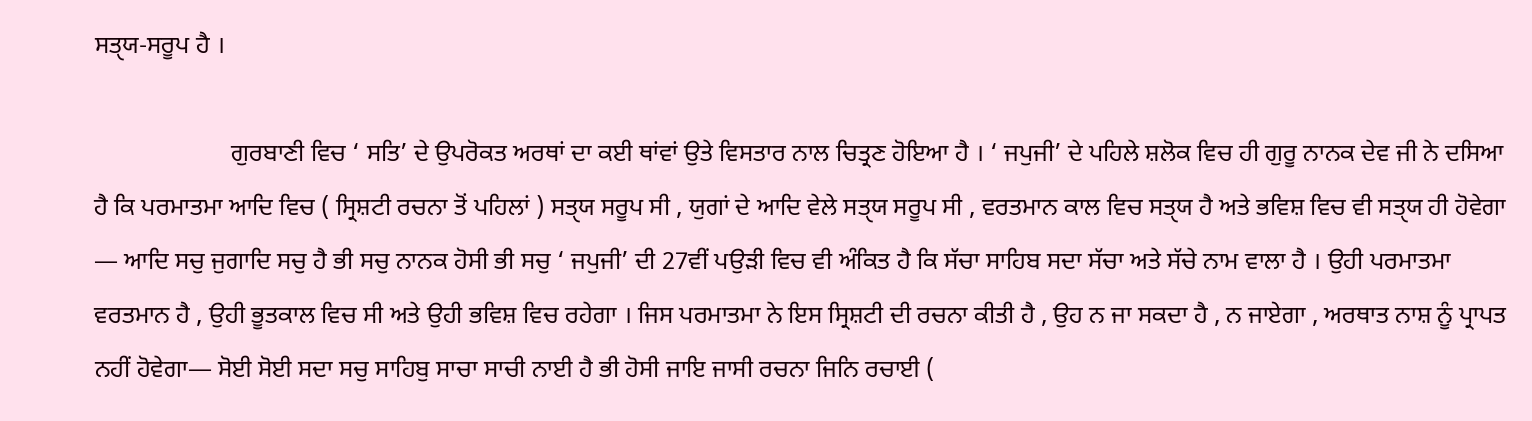ਸਤੑਯ-ਸਰੂਪ ਹੈ ।

                      ਗੁਰਬਾਣੀ ਵਿਚ ‘ ਸਤਿ’ ਦੇ ਉਪਰੋਕਤ ਅਰਥਾਂ ਦਾ ਕਈ ਥਾਂਵਾਂ ਉਤੇ ਵਿਸਤਾਰ ਨਾਲ ਚਿਤ੍ਰਣ ਹੋਇਆ ਹੈ । ‘ ਜਪੁਜੀ’ ਦੇ ਪਹਿਲੇ ਸ਼ਲੋਕ ਵਿਚ ਹੀ ਗੁਰੂ ਨਾਨਕ ਦੇਵ ਜੀ ਨੇ ਦਸਿਆ ਹੈ ਕਿ ਪਰਮਾਤਮਾ ਆਦਿ ਵਿਚ ( ਸ੍ਰਿਸ਼ਟੀ ਰਚਨਾ ਤੋਂ ਪਹਿਲਾਂ ) ਸਤੑਯ ਸਰੂਪ ਸੀ , ਯੁਗਾਂ ਦੇ ਆਦਿ ਵੇਲੇ ਸਤੑਯ ਸਰੂਪ ਸੀ , ਵਰਤਮਾਨ ਕਾਲ ਵਿਚ ਸਤੑਯ ਹੈ ਅਤੇ ਭਵਿਸ਼ ਵਿਚ ਵੀ ਸਤੑਯ ਹੀ ਹੋਵੇਗਾ — ਆਦਿ ਸਚੁ ਜੁਗਾਦਿ ਸਚੁ ਹੈ ਭੀ ਸਚੁ ਨਾਨਕ ਹੋਸੀ ਭੀ ਸਚੁ ‘ ਜਪੁਜੀ’ ਦੀ 27ਵੀਂ ਪਉੜੀ ਵਿਚ ਵੀ ਅੰਕਿਤ ਹੈ ਕਿ ਸੱਚਾ ਸਾਹਿਬ ਸਦਾ ਸੱਚਾ ਅਤੇ ਸੱਚੇ ਨਾਮ ਵਾਲਾ ਹੈ । ਉਹੀ ਪਰਮਾਤਮਾ ਵਰਤਮਾਨ ਹੈ , ਉਹੀ ਭੂਤਕਾਲ ਵਿਚ ਸੀ ਅਤੇ ਉਹੀ ਭਵਿਸ਼ ਵਿਚ ਰਹੇਗਾ । ਜਿਸ ਪਰਮਾਤਮਾ ਨੇ ਇਸ ਸ੍ਰਿਸ਼ਟੀ ਦੀ ਰਚਨਾ ਕੀਤੀ ਹੈ , ਉਹ ਨ ਜਾ ਸਕਦਾ ਹੈ , ਨ ਜਾਏਗਾ , ਅਰਥਾਤ ਨਾਸ਼ ਨੂੰ ਪ੍ਰਾਪਤ ਨਹੀਂ ਹੋਵੇਗਾ— ਸੋਈ ਸੋਈ ਸਦਾ ਸਚੁ ਸਾਹਿਬੁ ਸਾਚਾ ਸਾਚੀ ਨਾਈ ਹੈ ਭੀ ਹੋਸੀ ਜਾਇ ਜਾਸੀ ਰਚਨਾ ਜਿਨਿ ਰਚਾਈ (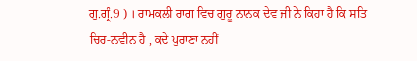ਗੁ.ਗ੍ਰੰ.9 ) । ਰਾਮਕਲੀ ਰਾਗ ਵਿਚ ਗੁਰੂ ਨਾਨਕ ਦੇਵ ਜੀ ਨੇ ਕਿਹਾ ਹੈ ਕਿ ਸਤਿ ਚਿਰ-ਨਵੀਨ ਹੈ , ਕਦੇ ਪੁਰਾਣਾ ਨਹੀਂ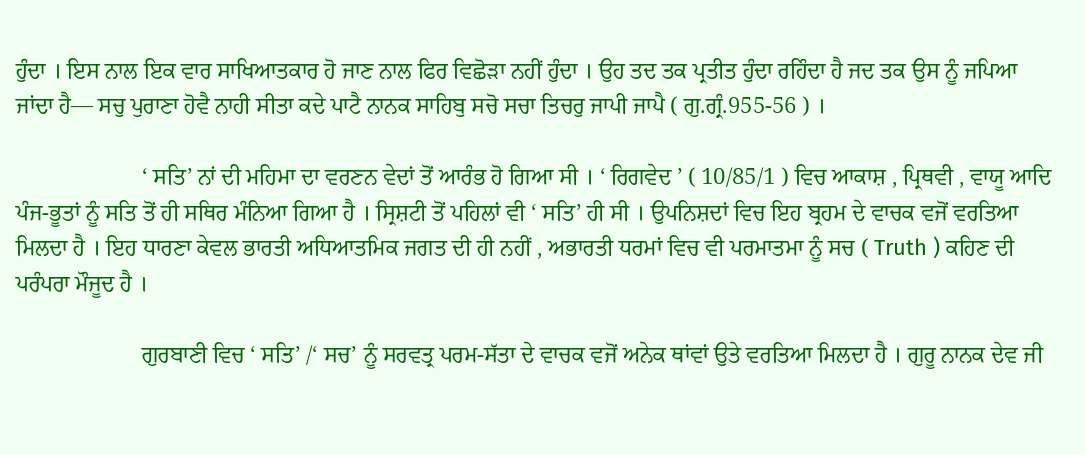ਹੁੰਦਾ । ਇਸ ਨਾਲ ਇਕ ਵਾਰ ਸਾਖਿਆਤਕਾਰ ਹੋ ਜਾਣ ਨਾਲ ਫਿਰ ਵਿਛੋੜਾ ਨਹੀਂ ਹੁੰਦਾ । ਉਹ ਤਦ ਤਕ ਪ੍ਰਤੀਤ ਹੁੰਦਾ ਰਹਿੰਦਾ ਹੈ ਜਦ ਤਕ ਉਸ ਨੂੰ ਜਪਿਆ ਜਾਂਦਾ ਹੈ— ਸਚੁ ਪੁਰਾਣਾ ਹੋਵੈ ਨਾਹੀ ਸੀਤਾ ਕਦੇ ਪਾਟੈ ਨਾਨਕ ਸਾਹਿਬੁ ਸਚੋ ਸਚਾ ਤਿਚਰੁ ਜਾਪੀ ਜਾਪੈ ( ਗੁ.ਗ੍ਰੰ.955-56 ) ।

                      ‘ ਸਤਿ’ ਨਾਂ ਦੀ ਮਹਿਮਾ ਦਾ ਵਰਣਨ ਵੇਦਾਂ ਤੋਂ ਆਰੰਭ ਹੋ ਗਿਆ ਸੀ । ‘ ਰਿਗਵੇਦ ’ ( 10/85/1 ) ਵਿਚ ਆਕਾਸ਼ , ਪ੍ਰਿਥਵੀ , ਵਾਯੂ ਆਦਿ ਪੰਜ-ਭੂਤਾਂ ਨੂੰ ਸਤਿ ਤੋਂ ਹੀ ਸਥਿਰ ਮੰਨਿਆ ਗਿਆ ਹੈ । ਸ੍ਰਿਸ਼ਟੀ ਤੋਂ ਪਹਿਲਾਂ ਵੀ ‘ ਸਤਿ’ ਹੀ ਸੀ । ਉਪਨਿਸ਼ਦਾਂ ਵਿਚ ਇਹ ਬ੍ਰਹਮ ਦੇ ਵਾਚਕ ਵਜੋਂ ਵਰਤਿਆ ਮਿਲਦਾ ਹੈ । ਇਹ ਧਾਰਣਾ ਕੇਵਲ ਭਾਰਤੀ ਅਧਿਆਤਮਿਕ ਜਗਤ ਦੀ ਹੀ ਨਹੀਂ , ਅਭਾਰਤੀ ਧਰਮਾਂ ਵਿਚ ਵੀ ਪਰਮਾਤਮਾ ਨੂੰ ਸਚ ( Truth ) ਕਹਿਣ ਦੀ ਪਰੰਪਰਾ ਮੌਜੂਦ ਹੈ ।

                      ਗੁਰਬਾਣੀ ਵਿਚ ‘ ਸਤਿ’ /‘ ਸਚ’ ਨੂੰ ਸਰਵਤ੍ਰ ਪਰਮ-ਸੱਤਾ ਦੇ ਵਾਚਕ ਵਜੋਂ ਅਨੇਕ ਥਾਂਵਾਂ ਉਤੇ ਵਰਤਿਆ ਮਿਲਦਾ ਹੈ । ਗੁਰੂ ਨਾਨਕ ਦੇਵ ਜੀ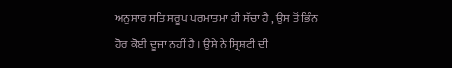ਅਨੁਸਾਰ ਸਤਿ ਸਰੂਪ ਪਰਮਾਤਮਾ ਹੀ ਸੱਚਾ ਹੈ , ਉਸ ਤੋਂ ਭਿੰਨ ਹੋਰ ਕੋਈ ਦੂਜਾ ਨਹੀਂ ਹੈ । ਉਸੇ ਨੇ ਸ੍ਰਿਸ਼ਟੀ ਦੀ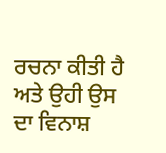ਰਚਨਾ ਕੀਤੀ ਹੈ ਅਤੇ ਉਹੀ ਉਸ ਦਾ ਵਿਨਾਸ਼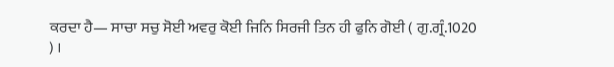ਕਰਦਾ ਹੈ— ਸਾਚਾ ਸਚੁ ਸੋਈ ਅਵਰੁ ਕੋਈ ਜਿਨਿ ਸਿਰਜੀ ਤਿਨ ਹੀ ਫੁਨਿ ਗੋਈ ( ਗੁ.ਗ੍ਰੰ.1020 ) ।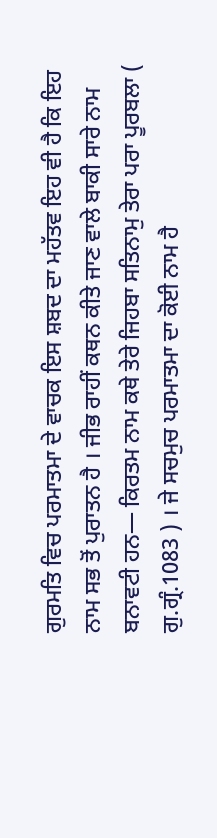ਗੁਰਮਤਿ ਵਿਚ ਪਰਮਾਤਮਾ ਦੇ ਵਾਚਕ ਇਸ ਸ਼ਬਦ ਦਾ ਮਹੱਤਵ ਇਹ ਵੀ ਹੈ ਕਿ ਇਹ ਨਾਮ ਸਭ ਤੋਂ ਪੁਰਾਤਨ ਹੈ । ਜੀਭ ਰਾਹੀਂ ਕਥਨ ਕੀਤੇ ਜਾਣ ਵਾਲੇ ਬਾਕੀ ਸਾਰੇ ਨਾਮ ਬਨਾਵਟੀ ਹਨ— ਕਿਰਤਮ ਨਾਮ ਕਥੇ ਤੇਰੇ ਜਿਹਬਾ ਸਤਿਨਾਮੁ ਤੇਰਾ ਪਰਾ ਪੂਰਬਲਾ ( ਗੁ.ਗ੍ਰੰ.1083 ) । ਜੇ ਸਚਮੁਚ ਪਰਮਾਤਮਾ ਦਾ ਕੋਈ ਨਾਮ ਹੈ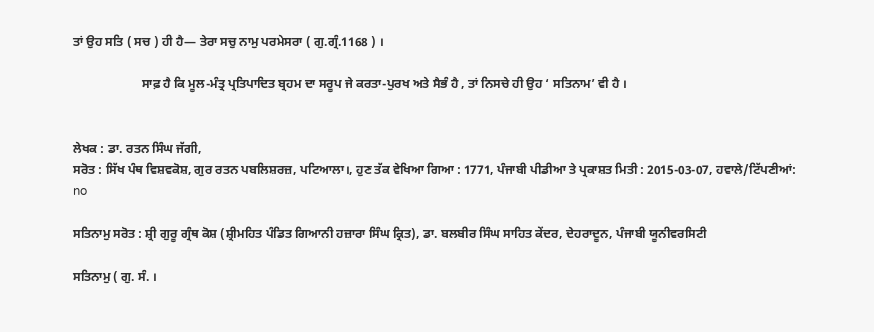ਤਾਂ ਉਹ ਸਤਿ ( ਸਚ ) ਹੀ ਹੈ— ਤੇਰਾ ਸਚੁ ਨਾਮੁ ਪਰਮੇਸਰਾ ( ਗੁ.ਗ੍ਰੰ.1168 ) ।

                      ਸਾਫ਼ ਹੈ ਕਿ ਮੂਲ-ਮੰਤ੍ਰ ਪ੍ਰਤਿਪਾਦਿਤ ਬ੍ਰਹਮ ਦਾ ਸਰੂਪ ਜੇ ਕਰਤਾ-ਪੁਰਖ ਅਤੇ ਸੈਭੰ ਹੈ , ਤਾਂ ਨਿਸਚੇ ਹੀ ਉਹ ‘ ਸਤਿਨਾਮ’ ਵੀ ਹੈ ।


ਲੇਖਕ : ਡਾ. ਰਤਨ ਸਿੰਘ ਜੱਗੀ,
ਸਰੋਤ : ਸਿੱਖ ਪੰਥ ਵਿਸ਼ਵਕੋਸ਼, ਗੁਰ ਰਤਨ ਪਬਲਿਸ਼ਰਜ਼, ਪਟਿਆਲਾ।, ਹੁਣ ਤੱਕ ਵੇਖਿਆ ਗਿਆ : 1771, ਪੰਜਾਬੀ ਪੀਡੀਆ ਤੇ ਪ੍ਰਕਾਸ਼ਤ ਮਿਤੀ : 2015-03-07, ਹਵਾਲੇ/ਟਿੱਪਣੀਆਂ: no

ਸਤਿਨਾਮੁ ਸਰੋਤ : ਸ਼੍ਰੀ ਗੁਰੂ ਗ੍ਰੰਥ ਕੋਸ਼ (ਸ਼੍ਰੀਮਹਿਤ ਪੰਡਿਤ ਗਿਆਨੀ ਹਜ਼ਾਰਾ ਸਿੰਘ ਕ੍ਰਿਤ), ਡਾ. ਬਲਬੀਰ ਸਿੰਘ ਸਾਹਿਤ ਕੇਂਦਰ, ਦੇਹਰਾਦੂਨ, ਪੰਜਾਬੀ ਯੂਨੀਵਰਸਿਟੀ

ਸਤਿਨਾਮੁ ( ਗੁ. ਸੰ. ।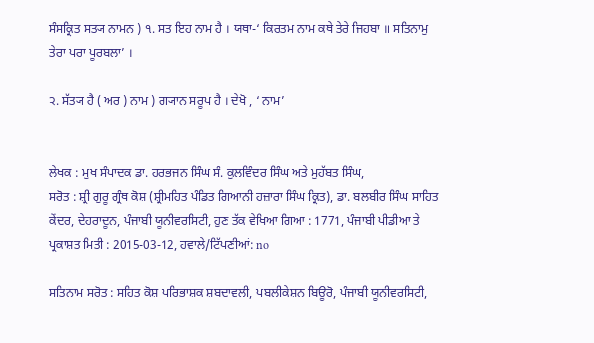ਸੰਸਕ੍ਰਿਤ ਸਤ੍ਯ ਨਾਮਨ ) ੧. ਸਤ ਇਹ ਨਾਮ ਹੈ । ਯਥਾ-‘ ਕਿਰਤਮ ਨਾਮ ਕਥੇ ਤੇਰੇ ਜਿਹਬਾ ॥ ਸਤਿਨਾਮੁ ਤੇਰਾ ਪਰਾ ਪੂਰਬਲਾ’ ।

੨. ਸੱਤ੍ਯ ਹੈ ( ਅਰ ) ਨਾਮ ) ਗ੍ਯਾਨ ਸਰੂਪ ਹੈ । ਦੇਖੋ , ‘ ਨਾਮ’


ਲੇਖਕ : ਮੁਖ ਸੰਪਾਦਕ ਡਾ. ਹਰਭਜਨ ਸਿੰਘ ਸੰ. ਕੁਲਵਿੰਦਰ ਸਿੰਘ ਅਤੇ ਮੁਹੱਬਤ ਸਿੰਘ,
ਸਰੋਤ : ਸ਼੍ਰੀ ਗੁਰੂ ਗ੍ਰੰਥ ਕੋਸ਼ (ਸ਼੍ਰੀਮਹਿਤ ਪੰਡਿਤ ਗਿਆਨੀ ਹਜ਼ਾਰਾ ਸਿੰਘ ਕ੍ਰਿਤ), ਡਾ. ਬਲਬੀਰ ਸਿੰਘ ਸਾਹਿਤ ਕੇਂਦਰ, ਦੇਹਰਾਦੂਨ, ਪੰਜਾਬੀ ਯੂਨੀਵਰਸਿਟੀ, ਹੁਣ ਤੱਕ ਵੇਖਿਆ ਗਿਆ : 1771, ਪੰਜਾਬੀ ਪੀਡੀਆ ਤੇ ਪ੍ਰਕਾਸ਼ਤ ਮਿਤੀ : 2015-03-12, ਹਵਾਲੇ/ਟਿੱਪਣੀਆਂ: no

ਸਤਿਨਾਮ ਸਰੋਤ : ਸਹਿਤ ਕੋਸ਼ ਪਰਿਭਾਸ਼ਕ ਸ਼ਬਦਾਵਲੀ, ਪਬਲੀਕੇਸ਼ਨ ਬਿਊਰੋ, ਪੰਜਾਬੀ ਯੂਨੀਵਰਸਿਟੀ,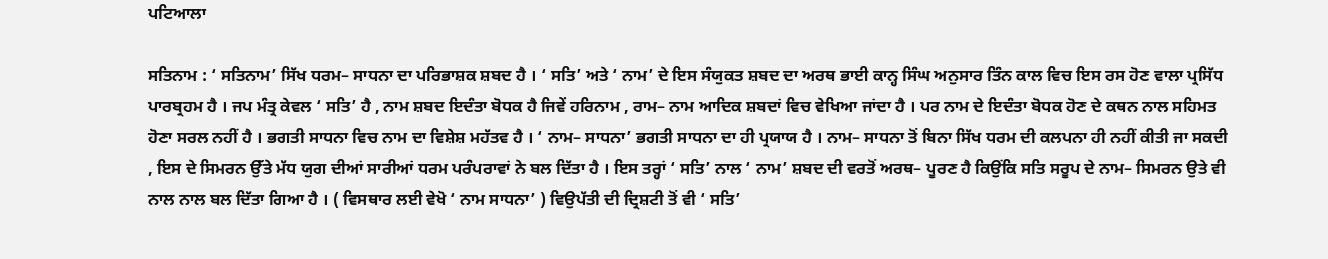ਪਟਿਆਲਾ

ਸਤਿਨਾਮ : ‘ ਸਤਿਨਾਮ’ ਸਿੱਖ ਧਰਮ– ਸਾਧਨਾ ਦਾ ਪਰਿਭਾਸ਼ਕ ਸ਼ਬਦ ਹੈ । ‘ ਸਤਿ’ ਅਤੇ ‘ ਨਾਮ’ ਦੇ ਇਸ ਸੰਯੁਕਤ ਸ਼ਬਦ ਦਾ ਅਰਥ ਭਾਈ ਕਾਨ੍ਹ ਸਿੰਘ ਅਨੁਸਾਰ ਤਿੰਨ ਕਾਲ ਵਿਚ ਇਸ ਰਸ ਹੋਣ ਵਾਲਾ ਪ੍ਰਸਿੱਧ ਪਾਰਬ੍ਰਹਮ ਹੈ । ਜਪ ਮੰਤ੍ਰ ਕੇਵਲ ‘ ਸਤਿ’ ਹੈ , ਨਾਮ ਸ਼ਬਦ ਇਦੰਤਾ ਬੋਧਕ ਹੈ ਜਿਵੇਂ ਹਰਿਨਾਮ , ਰਾਮ– ਨਾਮ ਆਦਿਕ ਸ਼ਬਦਾਂ ਵਿਚ ਵੇਖਿਆ ਜਾਂਦਾ ਹੈ । ਪਰ ਨਾਮ ਦੇ ਇਦੰਤਾ ਬੋਧਕ ਹੋਣ ਦੇ ਕਥਨ ਨਾਲ ਸਹਿਮਤ ਹੋਣਾ ਸਰਲ ਨਹੀਂ ਹੈ । ਭਗਤੀ ਸਾਧਨਾ ਵਿਚ ਨਾਮ ਦਾ ਵਿਸ਼ੇਸ਼ ਮਹੱਤਵ ਹੈ । ‘ ਨਾਮ– ਸਾਧਨਾ’ ਭਗਤੀ ਸਾਧਨਾ ਦਾ ਹੀ ਪ੍ਰਯਾਯ ਹੈ । ਨਾਮ– ਸਾਧਨਾ ਤੋਂ ਬਿਨਾ ਸਿੱਖ ਧਰਮ ਦੀ ਕਲਪਨਾ ਹੀ ਨਹੀਂ ਕੀਤੀ ਜਾ ਸਕਦੀ , ਇਸ ਦੇ ਸਿਮਰਨ ਉੱਤੇ ਮੱਧ ਯੁਗ ਦੀਆਂ ਸਾਰੀਆਂ ਧਰਮ ਪਰੰਪਰਾਵਾਂ ਨੇ ਬਲ ਦਿੱਤਾ ਹੈ । ਇਸ ਤਰ੍ਹਾਂ ‘ ਸਤਿ’ ਨਾਲ ‘ ਨਾਮ’ ਸ਼ਬਦ ਦੀ ਵਰਤੋਂ ਅਰਥ– ਪੂਰਣ ਹੈ ਕਿਉਂਕਿ ਸਤਿ ਸਰੂਪ ਦੇ ਨਾਮ– ਸਿਮਰਨ ਉਤੇ ਵੀ ਨਾਲ ਨਾਲ ਬਲ ਦਿੱਤਾ ਗਿਆ ਹੈ । ( ਵਿਸਥਾਰ ਲਈ ਵੇਖੋ ‘ ਨਾਮ ਸਾਧਨਾ’ ) ਵਿਉਪੱਤੀ ਦੀ ਦ੍ਰਿਸ਼ਟੀ ਤੋਂ ਵੀ ‘ ਸਤਿ’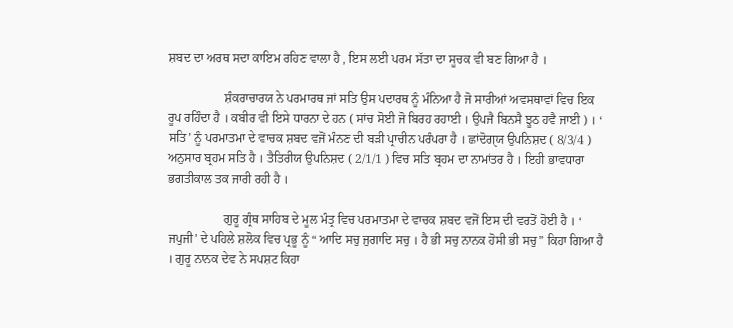ਸ਼ਬਦ ਦਾ ਅਰਥ ਸਦਾ ਕਾਇਮ ਰਹਿਣ ਵਾਲਾ ਹੈ , ਇਸ ਲਈ ਪਰਮ ਸੱਤਾ ਦਾ ਸੂਚਕ ਵੀ ਬਣ ਗਿਆ ਹੈ ।

                  ਸ਼ੰਕਰਾਚਾਰਯ ਨੇ ਪਰਮਾਰਥ ਜਾਂ ਸਤਿ ਉਸ ਪਦਾਰਥ ਨੂੰ ਮੰਨਿਆ ਹੈ ਜੋ ਸਾਰੀਆਂ ਅਵਸਥਾਵਾਂ ਵਿਚ ਇਕ ਰੂਪ ਰਹਿੰਦਾ ਹੈ । ਕਬੀਰ ਵੀ ਇਸੇ ਧਾਰਨਾ ਦੇ ਹਨ ( ਸਾਂਚ ਸੋਈ ਜੋ ਬਿਰਹ ਰਹਾਈ । ਉਪਜੈ ਬਿਨਸੈ ਝੂਠ ਹਵੈ ਜਾਈ ) । ‘ ਸਤਿ’ ਨੂੰ ਪਰਮਾਤਮਾ ਦੇ ਵਾਚਕ ਸ਼ਬਦ ਵਜੋਂ ਮੰਨਣ ਦੀ ਬੜੀ ਪ੍ਰਾਚੀਨ ਪਰੰਪਰਾ ਹੈ । ਛਾਂਦੋਗੑਯ ਉਪਨਿਸ਼ਦ ( 8/3/4 ) ਅਨੁਸਾਰ ਬ੍ਰਹਮ ਸਤਿ ਹੈ । ਤੈਤਿਰੀਯ ਉਪਨਿਸ਼ਦ ( 2/1/1 ) ਵਿਚ ਸਤਿ ਬ੍ਰਹਮ ਦਾ ਨਾਮਾਂਤਰ ਹੈ । ਇਹੀ ਭਾਵਧਾਰਾ ਭਗਤੀਕਾਲ ਤਕ ਜਾਰੀ ਰਹੀ ਹੈ ।

                  ਗੁਰੂ ਗ੍ਰੰਥ ਸਾਹਿਬ ਦੇ ਮੂਲ ਮੰਤ੍ਰ ਵਿਚ ਪਰਮਾਤਮਾ ਦੇ ਵਾਚਕ ਸ਼ਬਦ ਵਜੋਂ ਇਸ ਦੀ ਵਰਤੋਂ ਹੋਈ ਹੈ । ‘ ਜਪੁਜੀ’ ਦੇ ਪਹਿਲੇ ਸ਼ਲੋਕ ਵਿਚ ਪ੍ਰਭੂ ਨੂੰ “ ਆਦਿ ਸਚੁ ਜੁਗਾਦਿ ਸਚੁ । ਹੈ ਭੀ ਸਚੁ ਨਾਨਕ ਹੋਸੀ ਭੀ ਸਚੁ” ਕਿਹਾ ਗਿਆ ਹੈ । ਗੁਰੂ ਨਾਨਕ ਦੇਵ ਨੇ ਸਪਸ਼ਟ ਕਿਹਾ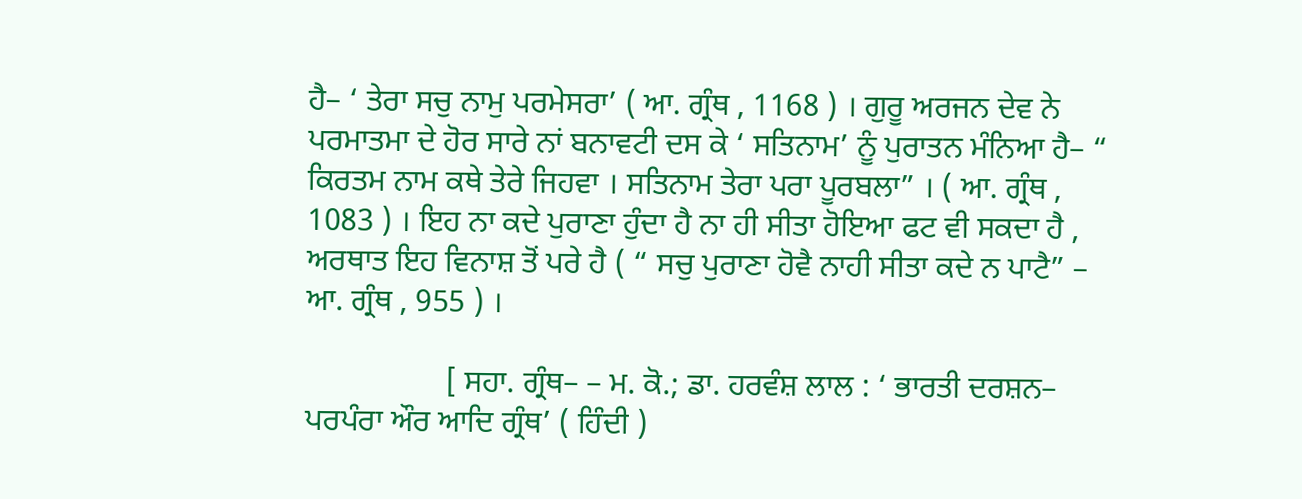ਹੈ– ‘ ਤੇਰਾ ਸਚੁ ਨਾਮੁ ਪਰਮੇਸਰਾ’ ( ਆ. ਗ੍ਰੰਥ , 1168 ) । ਗੁਰੂ ਅਰਜਨ ਦੇਵ ਨੇ ਪਰਮਾਤਮਾ ਦੇ ਹੋਰ ਸਾਰੇ ਨਾਂ ਬਨਾਵਟੀ ਦਸ ਕੇ ‘ ਸਤਿਨਾਮ’ ਨੂੰ ਪੁਰਾਤਨ ਮੰਨਿਆ ਹੈ– “ ਕਿਰਤਮ ਨਾਮ ਕਥੇ ਤੇਰੇ ਜਿਹਵਾ । ਸਤਿਨਾਮ ਤੇਰਾ ਪਰਾ ਪੂਰਬਲਾ” । ( ਆ. ਗ੍ਰੰਥ , 1083 ) । ਇਹ ਨਾ ਕਦੇ ਪੁਰਾਣਾ ਹੁੰਦਾ ਹੈ ਨਾ ਹੀ ਸੀਤਾ ਹੋਇਆ ਫਟ ਵੀ ਸਕਦਾ ਹੈ , ਅਰਥਾਤ ਇਹ ਵਿਨਾਸ਼ ਤੋਂ ਪਰੇ ਹੈ ( “ ਸਚੁ ਪੁਰਾਣਾ ਹੋਵੈ ਨਾਹੀ ਸੀਤਾ ਕਦੇ ਨ ਪਾਟੈ” – ਆ. ਗ੍ਰੰਥ , 955 ) ।

                  [ ਸਹਾ. ਗ੍ਰੰਥ– – ਮ. ਕੋ.; ਡਾ. ਹਰਵੰਸ਼ ਲਾਲ : ‘ ਭਾਰਤੀ ਦਰਸ਼ਨ– ਪਰਪੰਰਾ ਔਰ ਆਦਿ ਗ੍ਰੰਥ’ ( ਹਿੰਦੀ )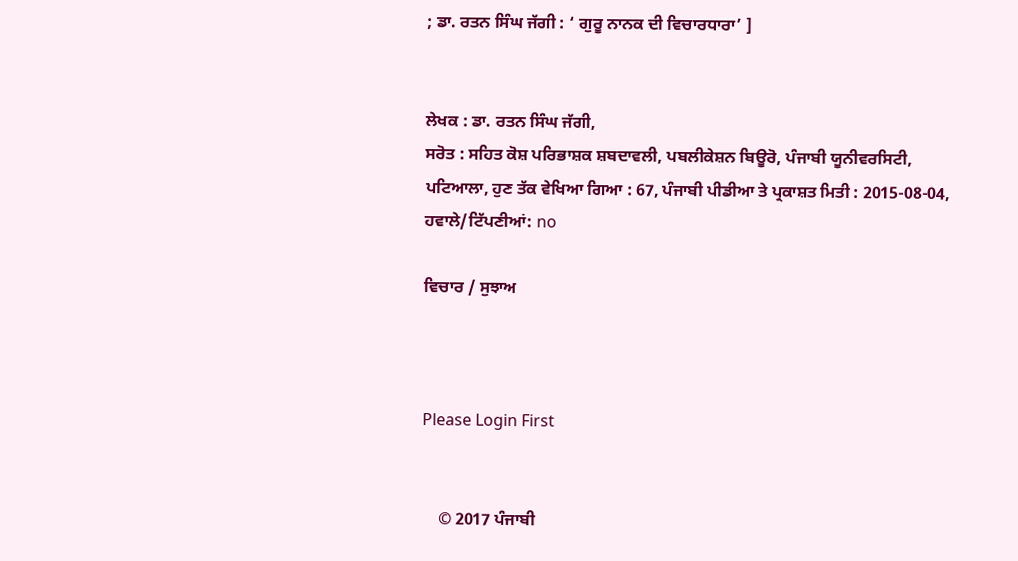; ਡਾ. ਰਤਨ ਸਿੰਘ ਜੱਗੀ : ‘ ਗੁਰੂ ਨਾਨਕ ਦੀ ਵਿਚਾਰਧਾਰਾ’ ]


ਲੇਖਕ : ਡਾ. ਰਤਨ ਸਿੰਘ ਜੱਗੀ,
ਸਰੋਤ : ਸਹਿਤ ਕੋਸ਼ ਪਰਿਭਾਸ਼ਕ ਸ਼ਬਦਾਵਲੀ, ਪਬਲੀਕੇਸ਼ਨ ਬਿਊਰੋ, ਪੰਜਾਬੀ ਯੂਨੀਵਰਸਿਟੀ, ਪਟਿਆਲਾ, ਹੁਣ ਤੱਕ ਵੇਖਿਆ ਗਿਆ : 67, ਪੰਜਾਬੀ ਪੀਡੀਆ ਤੇ ਪ੍ਰਕਾਸ਼ਤ ਮਿਤੀ : 2015-08-04, ਹਵਾਲੇ/ਟਿੱਪਣੀਆਂ: no

ਵਿਚਾਰ / ਸੁਝਾਅ



Please Login First


    © 2017 ਪੰਜਾਬੀ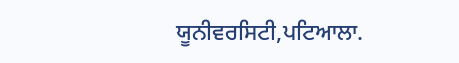ਯੂਨੀਵਰਸਿਟੀ,ਪਟਿਆਲਾ.